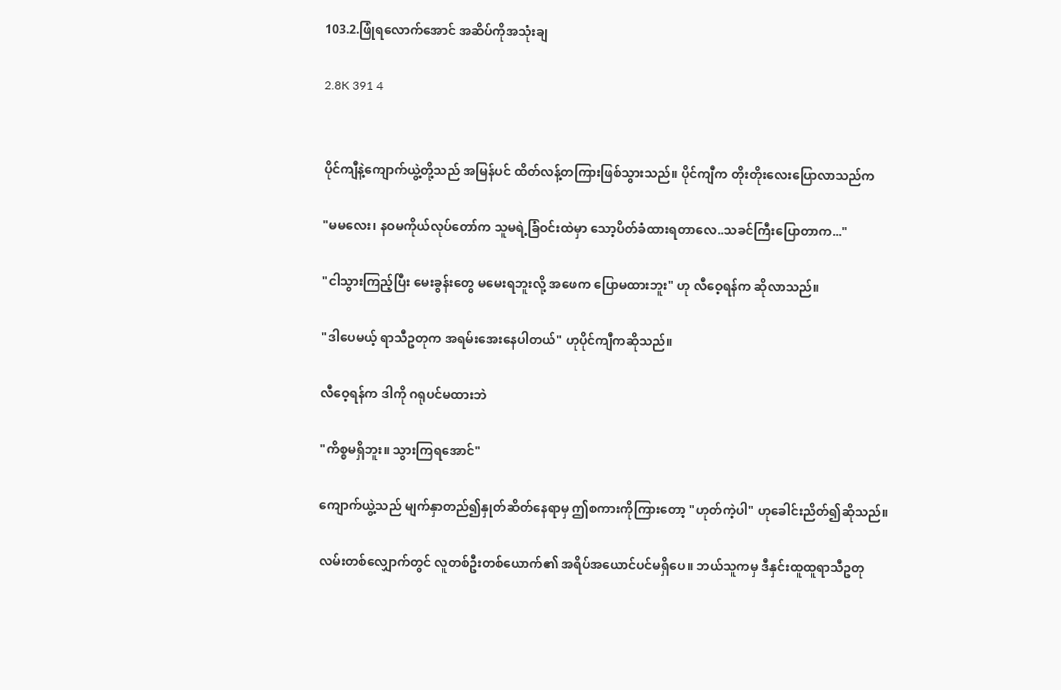103.2.ဖြုံရလောက်အောင် အဆိပ်ကိုအသုံးချ

2.8K 391 4


ပိုင်ကျီနဲ့ကျောက်ယွဲ့တို့သည် အမြန်ပင် ထိတ်လန့်တကြားဖြစ်သွားသည်။ ပိုင်ကျီက တိုးတိုးလေးပြောလာသည်က

"မမလေး၊ နဝမကိုယ်လုပ်တော်က သူမရဲ့ခြံဝင်းထဲမှာ သော့ပိတ်ခံထားရတာလေ..သခင်ကြီးပြောတာက..."

"ငါသွားကြည့်ပြီး မေးခွန်းတွေ မမေးရဘူးလို့ အဖေက ပြောမထားဘူး" ဟု လီဝေ့ရန်က ဆိုလာသည်။

"ဒါပေမယ့် ရာသီဥတုက အရမ်းအေးနေပါတယ်" ဟုပိုင်ကျီကဆိုသည်။

လီဝေ့ရန်က ဒါကို ဂရုပင်မထားဘဲ

"ကိစ္စမရှိဘူး။ သွားကြရအောင်"

ကျောက်ယွဲ့သည် မျက်နှာတည်၍နှုတ်ဆိတ်နေရာမှ ဤစကားကိုကြားတော့ "ဟုတ်ကဲ့ပါ" ဟုခေါင်းညိတ်၍ဆိုသည်။

လမ်းတစ်လျှောက်တွင် လူတစ်ဦးတစ်ယောက်၏ အရိပ်အယောင်ပင်မရှိပေ။ ဘယ်သူကမှ ဒီနှင်းထူထူရာသီဥတု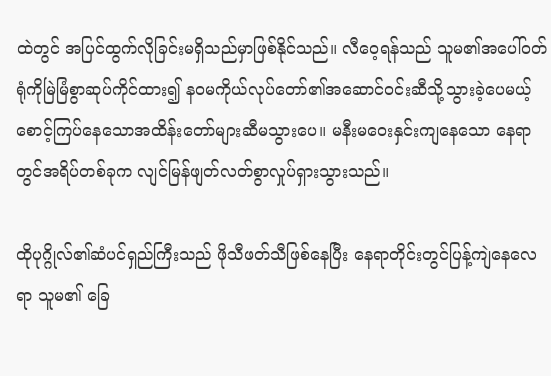ထဲတွင် အပြင်ထွက်လိုခြင်းမရှိသည်မှာဖြစ်နိုင်သည်။ လီဝေ့ရန်သည် သူမ၏အပေါ်ဝတ်ရုံကိုမြဲမြံစွာဆုပ်ကိုင်ထား၍ နဝမကိုယ်လုပ်တော်၏အဆောင်ဝင်းဆီသို့သွားခဲ့ပေမယ့် စောင့်ကြပ်နေသောအထိန်းတော်များဆီမသွားပေ။ မနီးမဝေးနှင်းကျနေသော နေရာတွင်အရိပ်တစ်ခုက လျင်မြန်ဖျတ်လတ်စွာလှုပ်ရှားသွားသည်။

ထိုပုဂ္ဂိုလ်၏ဆံပင်ရှည်ကြီးသည် ဖိုသီဖတ်သီဖြစ်နေပြီး နေရာတိုင်းတွင်ပြန့်ကျဲနေလေရာ သူမ၏ ခြေ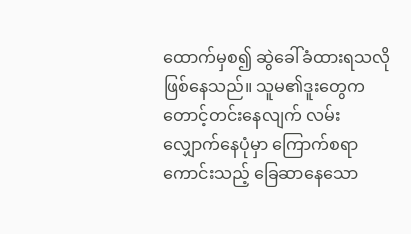ထောက်မှစ၍ ဆွဲခေါ်ခံထားရသလိုဖြစ်နေသည်။ သူမ၏ဒူးတွေက တောင့်တင်းနေလျက် လမ်းလျှောက်နေပုံမှာ ကြောက်စရာကောင်းသည့် ခြေဆာနေသော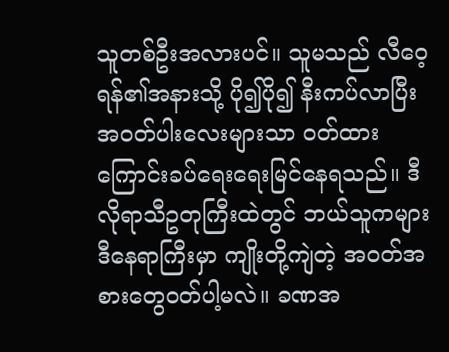သူတစ်ဦးအလားပင်။ သူမသည် လီဝေ့ရန်၏အနားသို့ ပို၍ပို၍ နီးကပ်လာပြီး အဝတ်ပါးလေးများသာ ဝတ်ထားကြောင်းခပ်ရေးရေးမြင်နေရသည်။ ဒီလိုရာသီဥတုကြီးထဲတွင် ဘယ်သူကများ ဒီနေရာကြီးမှာ ကျိုးတို့ကျဲတဲ့ အဝတ်အစားတွေဝတ်ပါ့မလဲ။ ခဏအ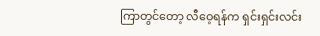ကြာတွင်တော့ လီဝေ့ရန်က ရှင်းရှင်းလင်း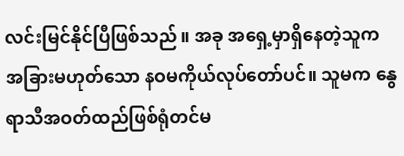လင်းမြင်နိုင်ပြီဖြစ်သည်။ အခု အရှေ့မှာရှိနေတဲ့သူက အခြားမဟုတ်သော နဝမကိုယ်လုပ်တော်ပင်။ သူမက နွေရာသီအဝတ်ထည်ဖြစ်ရုံတင်မ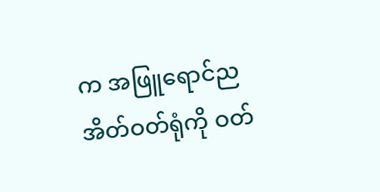က အဖြူရောင်ညအိတ်ဝတ်ရုံကို ဝတ်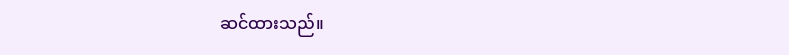ဆင်ထားသည်။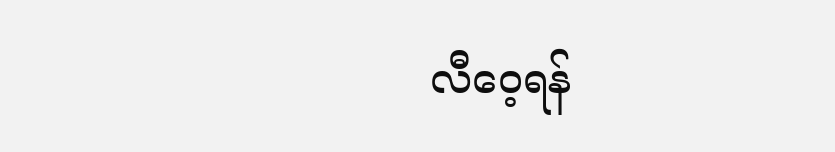လီဝေ့ရန်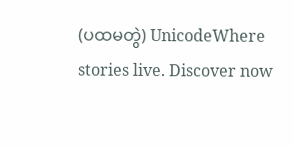(ပထမတွဲ) UnicodeWhere stories live. Discover now